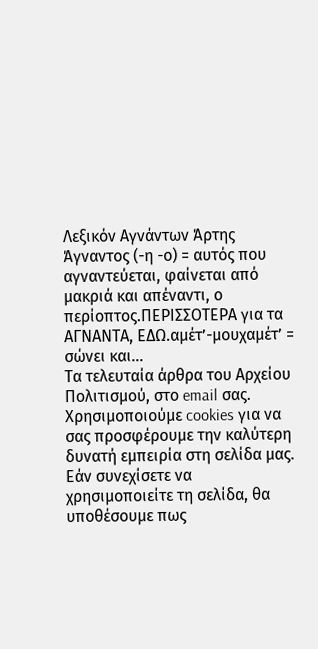Λεξικόν Αγνάντων Άρτης
Άγναντος (-η -ο) = αυτός που αγναντεύεται, φαίνεται από μακριά και απέναντι, ο περίοπτος.ΠΕΡΙΣΣΟΤΕΡΑ για τα ΑΓΝΑΝΤΑ, ΕΔΩ.αμέτ’-μουχαμέτ’ = σώνει και...
Τα τελευταία άρθρα του Αρχείου Πολιτισμού, στο email σας.
Χρησιμοποιούμε cookies για να σας προσφέρουμε την καλύτερη δυνατή εμπειρία στη σελίδα μας. Εάν συνεχίσετε να χρησιμοποιείτε τη σελίδα, θα υποθέσουμε πως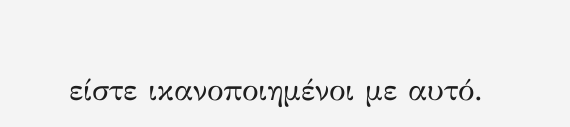είστε ικανοποιημένοι με αυτό.